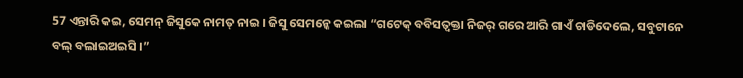57 ଏନ୍ତାରି କଇ, ସେମନ୍ ଜିସୁକେ ନାମତ୍ ନାଇ । ଜିସୁ ସେମନ୍କେ କଇଲା “ଗଟେକ୍ ବବିସତ୍ବକ୍ତା ନିଜର୍ ଗରେ ଆରି ଗାଏଁ ଚାଡିଦେଲେ, ସବୁଟାନେ ବଲ୍ ବଲାଇଅଇସି ।”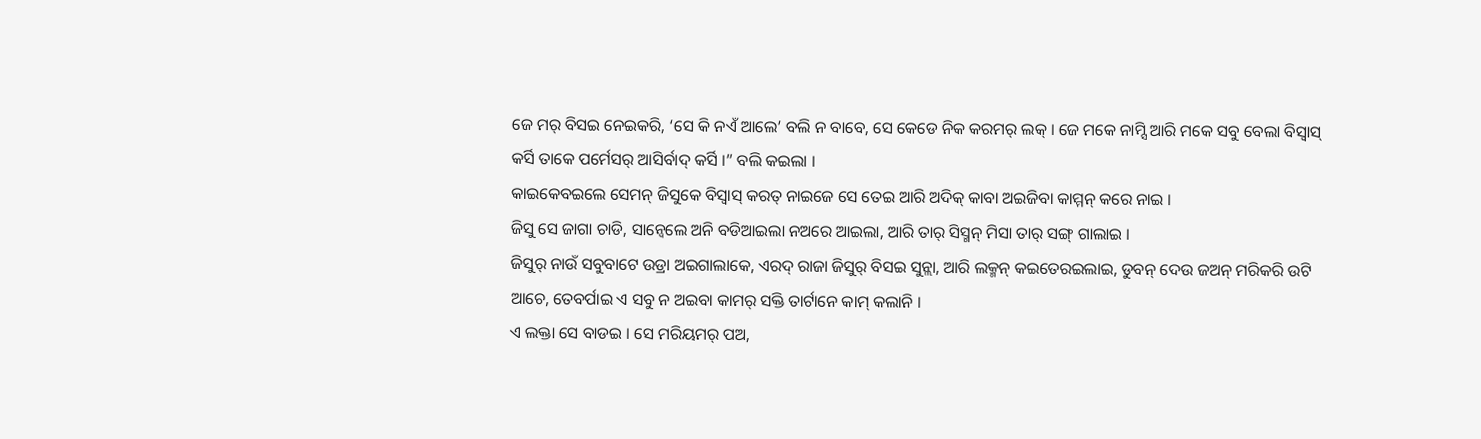ଜେ ମର୍ ବିସଇ ନେଇକରି, ‘ସେ କି ନଏଁ ଆଲେ’ ବଲି ନ ବାବେ, ସେ କେଡେ ନିକ କରମର୍ ଲକ୍ । ଜେ ମକେ ନାମ୍ସି ଆରି ମକେ ସବୁ ବେଲା ବିସ୍ବାସ୍ କର୍ସି ତାକେ ପର୍ମେସର୍ ଆସିର୍ବାଦ୍ କର୍ସି ।” ବଲି କଇଲା ।
କାଇକେବଇଲେ ସେମନ୍ ଜିସୁକେ ବିସ୍ବାସ୍ କରତ୍ ନାଇଜେ ସେ ତେଇ ଆରି ଅଦିକ୍ କାବା ଅଇଜିବା କାମ୍ମନ୍ କରେ ନାଇ ।
ଜିସୁ ସେ ଜାଗା ଚାଡି, ସାନ୍ବେଲେ ଅନି ବଡିଆଇଲା ନଅରେ ଆଇଲା, ଆରି ତାର୍ ସିସ୍ମନ୍ ମିସା ତାର୍ ସଙ୍ଗ୍ ଗାଲାଇ ।
ଜିସୁର୍ ନାଉଁ ସବୁବାଟେ ଉଡ୍ରା ଅଇଗାଲାକେ, ଏରଦ୍ ରାଜା ଜିସୁର୍ ବିସଇ ସୁନ୍ଲା, ଆରି ଲକ୍ମନ୍ କଇତେରଇଲାଇ, ଡୁବନ୍ ଦେଉ ଜଅନ୍ ମରିକରି ଉଟି ଆଚେ, ତେବର୍ପାଇ ଏ ସବୁ ନ ଅଇବା କାମର୍ ସକ୍ତି ତାର୍ଟାନେ କାମ୍ କଲାନି ।
ଏ ଲକ୍ତା ସେ ବାଡଇ । ସେ ମରିୟମର୍ ପଅ,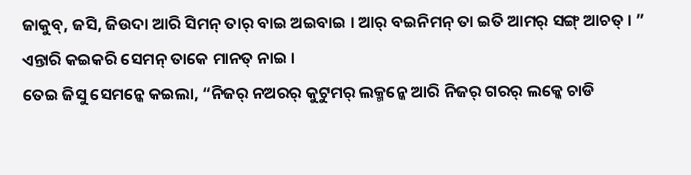ଜାକୁବ୍, ଜସି, ଜିଉଦା ଆରି ସିମନ୍ ତାର୍ ବାଇ ଅଇବାଇ । ଆର୍ ବଇନିମନ୍ ତା ଇତି ଆମର୍ ସଙ୍ଗ୍ ଆଚତ୍ । ” ଏନ୍ତାରି କଇକରି ସେମନ୍ ତାକେ ମାନତ୍ ନାଇ ।
ତେଇ ଜିସୁ ସେମନ୍କେ କଇଲା, “ନିଜର୍ ନଅରର୍ କୁଟୁମର୍ ଲକ୍ମନ୍କେ ଆରି ନିଜର୍ ଗରର୍ ଲକ୍କେ ଚାଡି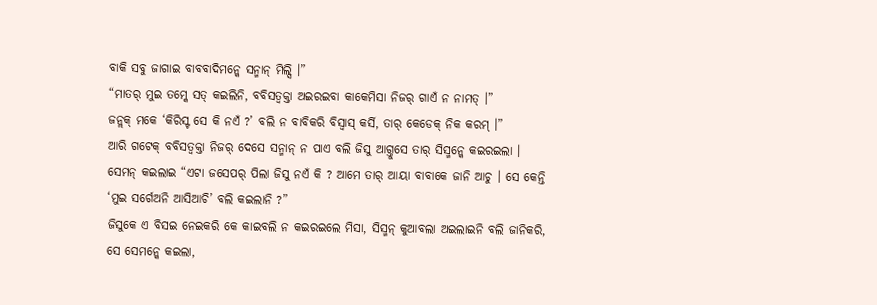ବାକି ସବୁ ଜାଗାଇ ବାବବାଦିମନ୍କେ ସନ୍ମାନ୍ ମିଲ୍ସି ।”
“ମାତର୍ ମୁଇ ତମ୍କେ ସତ୍ କଇଲିନି, ବବିସତ୍ବକ୍ତା ଅଇରଇବା କାକେମିସା ନିଜର୍ ଗାଏଁ ନ ନାମତ୍ ।”
ଜନ୍ଲକ୍ ମକେ ‘କିରିସ୍ଟ ସେ କି ନଏଁ ?’ ବଲି ନ ବାବିକରି ବିସ୍ବାସ୍ କର୍ସି, ତାର୍ କେଡେକ୍ ନିକ କରମ୍ ।”
ଆରି ଗଟେକ୍ ବବିସତ୍ବକ୍ତା ନିଜର୍ ଦେସେ ସନ୍ମାନ୍ ନ ପାଏ ବଲି ଜିସୁ ଆଗ୍ତୁସେ ତାର୍ ସିସ୍ମନ୍କେ କଇରଇଲା ।
ସେମନ୍ କଇଲାଇ “ଏଟା ଜସେପର୍ ପିଲା ଜିସୁ ନଏଁ କି ? ଆମେ ତାର୍ ଆୟା ବାବାକେ ଜାନି ଆଚୁ । ସେ କେନ୍ତି ‘ମୁଇ ସର୍ଗେଅନି ଆସିଆଚି’ ବଲି କଇଲାନି ?”
ଜିସୁକେ ଏ ବିସଇ ନେଇକରି କେ କାଇବଲି ନ କଇରଇଲେ ମିସା, ସିସ୍ମନ୍ କୁଆବଲା ଅଇଲାଇନି ବଲି ଜାନିକରି, ସେ ସେମନ୍କେ କଇଲା,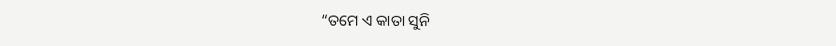“ତମେ ଏ କାତା ସୁନି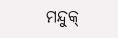ମନ୍ଦୁକ୍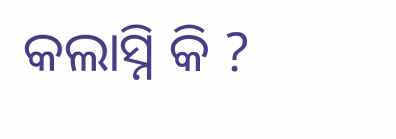କଲାସ୍ନି କି ?